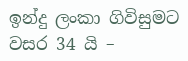ඉන්දු ලංකා ගිවිසුමට වසර 34 යි –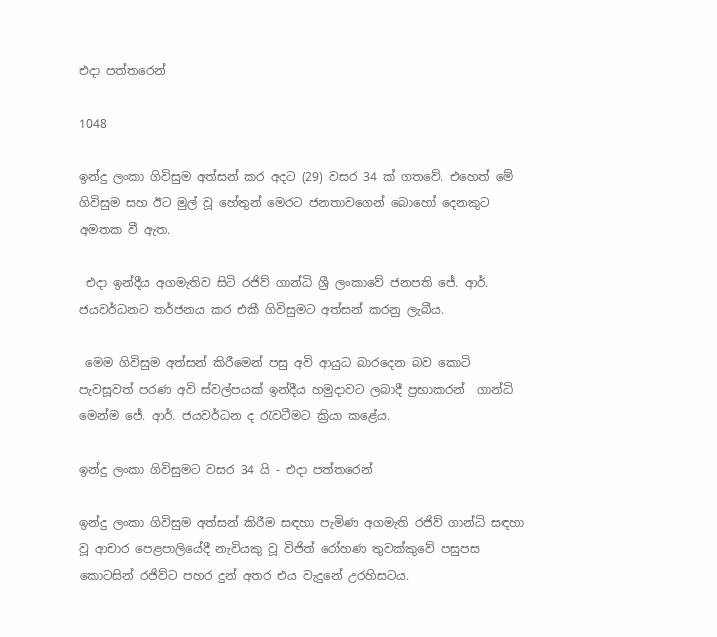එදා පත්තරෙන්

1048

ඉන්දු ලංකා ගිවිසුම අත්සන් කර අදට (29) වසර 34 ක් ගතවේ. එහෙත් මේ ගිවිසුම සහ ඊට මුල් වූ හේතුන් මෙරට ජනතාවගෙන් බොහෝ දෙනකුට අමතක වී ඇත.

 එදා ඉන්දීය අගමැතිව සිටි රජිව් ගාන්ධි ශ්‍රී ලංකාවේ ජනපති ජේ. ආර්. ජයවර්ධනට තර්ජනය කර එකී ගිවිසුමට අත්සන් කරනු ලැබීය.

 මෙම ගිවිසුම අත්සන් කිරීමෙන් පසු අවි ආයුධ බාරදෙන බව කොටි පැවසූවත් පරණ අවි ස්වල්පයක් ඉන්දීය හමුදාවට ලබාදී ප්‍රභාකරන්  ගාන්ධි මෙන්ම ජේ. ආර්. ජයවර්ධන ද රැවටීමට ක්‍රියා කළේය.

ඉන්දු ලංකා ගිවිසුමට වසර 34 යි - එදා පත්තරෙන්

ඉන්දු ලංකා ගිවිසුම අත්සන් කිරීම සඳහා පැමිණ අගමැති රජිව් ගාන්ධි සඳහා වූ ආචාර පෙළපාලියේදී නැවියකු වූ විජිත් රෝහණ තුවක්කුවේ පසුපස කොටසින් රජිව්ට පහර දුන් අතර එය වැදුනේ උරහිසටය.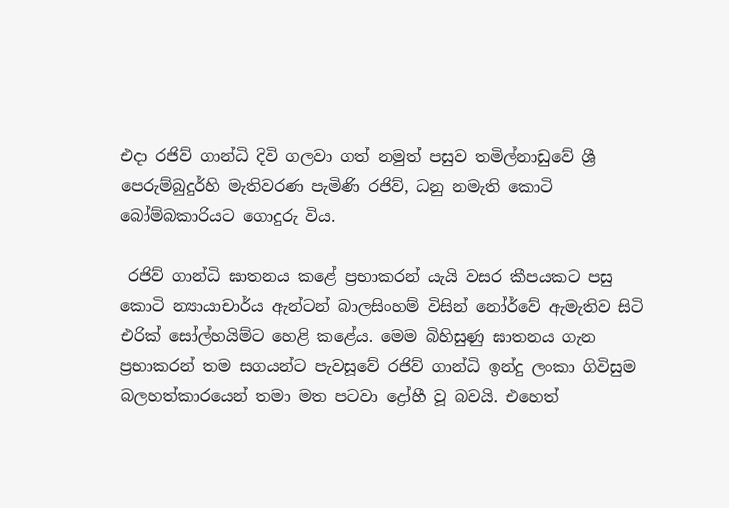එදා රජිව් ගාන්ධි දිවි ගලවා ගත් නමුත් පසුව තමිල්නාඩුවේ ශ්‍රී පෙරුම්බුදුර්හි මැතිවරණ පැමිණි රජිව්, ධනු නමැති කොටි බෝම්බකාරියට ගොදුරු විය.

 රජිව් ගාන්ධි ඝාතනය කළේ ප්‍රභාකරන් යැයි වසර කීපයකට පසු කොටි න්‍යායාචාර්ය ඇන්ටන් බාලසිංහම් විසින් නෝර්වේ ඇමැතිව සිටි එරික් සෝල්හයිම්ට හෙළි කළේය. මෙම බිහිසුණු ඝාතනය ගැන ප්‍රභාකරන් තම සගයන්ට පැවසූවේ රජිව් ගාන්ධි ඉන්දු ලංකා ගිවිසුම බලහත්කාරයෙන් තමා මත පටවා ද්‍රෝහී වූ බවයි. එහෙත්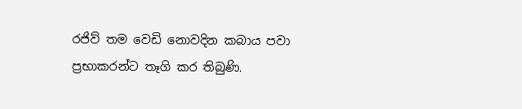රජිව් තම වෙඩි නොවදින කබාය පවා ප්‍රභාකරන්ට තෑගි කර තිබුණි.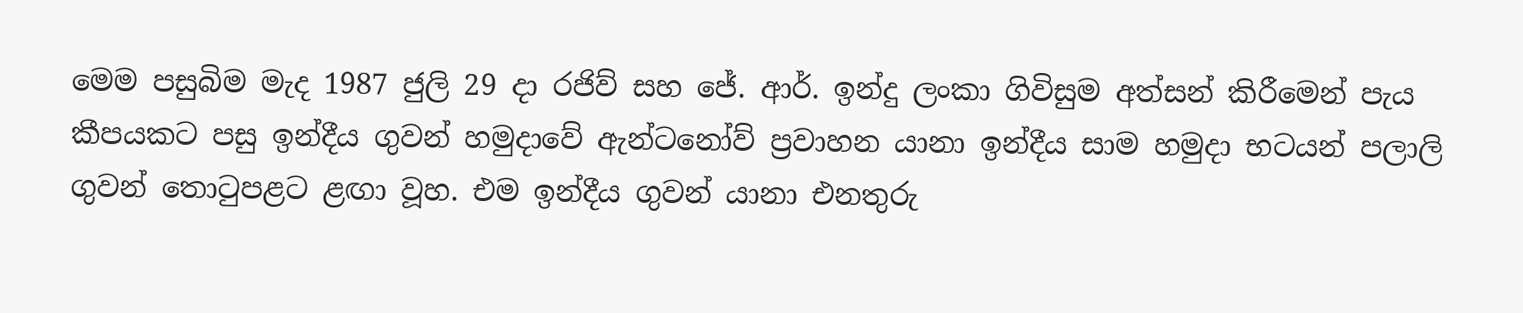මෙම පසුබිම මැද 1987 ජුලි 29 දා රජිව් සහ ජේ. ආර්. ඉන්දු ලංකා ගිවිසුම අත්සන් කිරීමෙන් පැය කීපයකට පසු ඉන්දීය ගුවන් හමුදාවේ ඇන්ටනෝව් ප්‍රවාහන යානා ඉන්දීය සාම හමුදා භටයන් පලාලි ගුවන් තොටුපළට ළඟා වූහ. එම ඉන්දීය ගුවන් යානා එනතුරු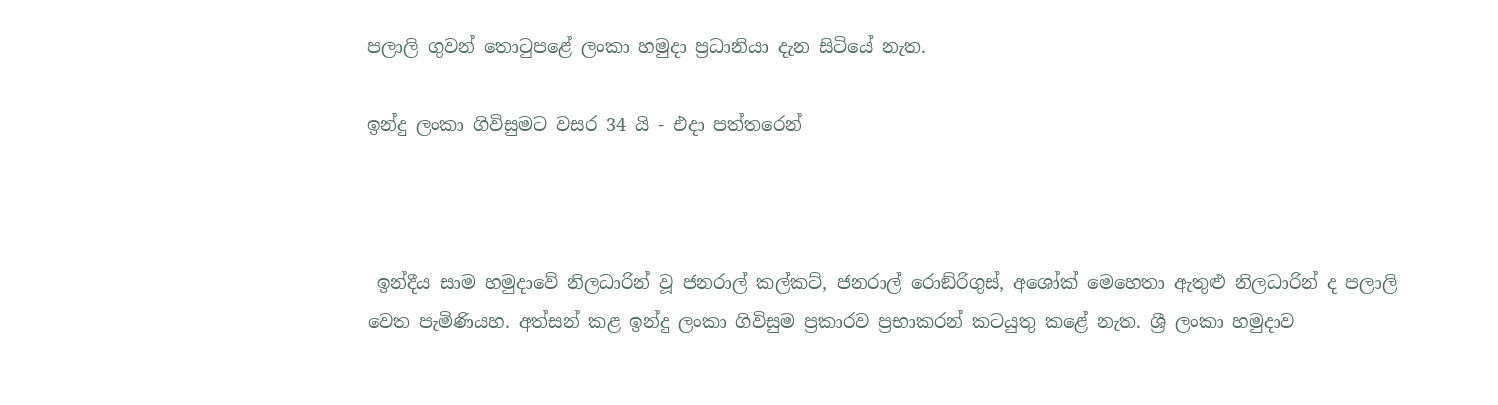පලාලි ගුවන් තොටුපළේ ලංකා හමුදා ප්‍රධානියා දැන සිටියේ නැත.

ඉන්දු ලංකා ගිවිසුමට වසර 34 යි - එදා පත්තරෙන්



 ඉන්දීය සාම හමුදාවේ නිලධාරින් වූ ජනරාල් කල්කට්, ජනරාල් රොඞ්රිගුස්, අශෝක් මෙහෙතා ඇතුළු නිලධාරින් ද පලාලි වෙත පැමිණියහ. අත්සන් කළ ඉන්දු ලංකා ගිවිසුම ප්‍රකාරව ප්‍රභාකරන් කටයුතු කළේ නැත. ශ්‍රී ලංකා හමුදාව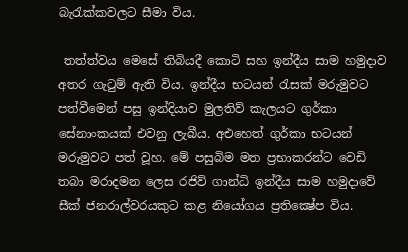බැරැක්කවලට සීමා විය.

 තත්ත්වය මෙසේ තිබියදී කොටි සහ ඉන්දීය සාම හමුදාව අතර ගැටුම් ඇති විය. ඉන්දීය භටයන් රැසක් මරුමුවට පත්වීමෙන් පසු ඉන්දියාව මුලතිව් කැලයට ගුර්කා සේනාංකයක් එවනු ලැබීය. අඑහෙත් ගුර්කා භටයන් මරුමුවට පත් වූහ. මේ පසුබිම මත ප්‍රභාකරන්ට වෙඩි තබා මරාදමන ලෙස රජිව් ගාන්ධි ඉන්දීය සාම හමුදාවේ සීක් ජනරාල්වරයකුට කළ නියෝගය ප්‍රතික්‍ෂේප විය.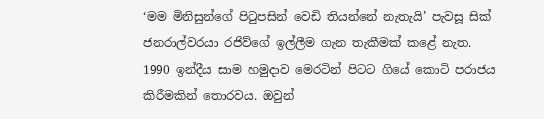‘මම මිනිසුන්ගේ පිටුපසින් වෙඩි තියන්නේ නැතැයි’ පැවසූ සික් ජනරාල්වරයා රජිව්ගේ ඉල්ලීම ගැන තැකීමක් කළේ නැත. 1990 ඉන්දීය සාම හමුදාව මෙරටින් පිටට ගියේ කොටි පරාජය කිරීමකින් තොරවය. ඔවුන්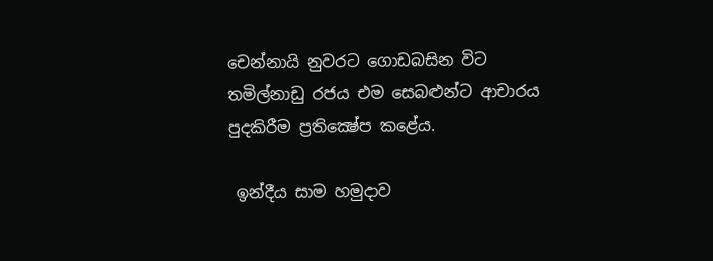චෙන්නායි නුවරට ගොඩබසින විට තමිල්නාඩු රජය එම සෙබළුන්ට ආචාරය පුදකිරීම ප්‍රතික්‍ෂේප කළේය.

 ඉන්දීය සාම හමුදාව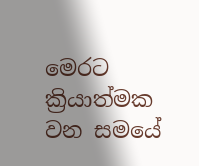මෙරට ක්‍රියාත්මක වන සමයේ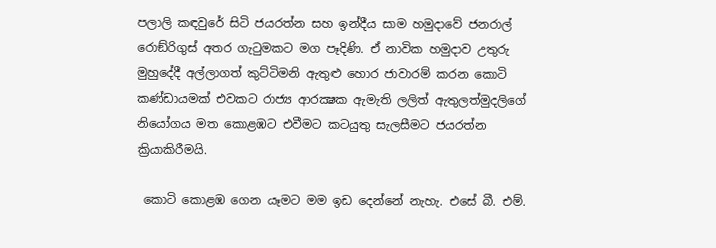පලාලි කඳවුරේ සිටි ජයරත්න සහ ඉන්දීය සාම හමුදාවේ ජනරාල් රොඞ්රිගුස් අතර ගැටුමකට මග පෑදිණි. ඒ නාවික හමුදාව උතුරු මුහුදේදී අල්ලාගත් කුට්ටිමනි ඇතුළු හොර ජාවාරම් කරන කොටි කණ්ඩායමක් එවකට රාජ්‍ය ආරක්‍ෂක ඇමැති ලලිත් ඇතුලත්මුදලිගේ නියෝගය මත කොළඹට එවීමට කටයුතු සැලසීමට ජයරත්න ක්‍රියාකිරීමයි.

 කොටි කොළඹ ගෙන යෑමට මම ඉඩ දෙන්නේ නැහැ. එසේ බී. එම්.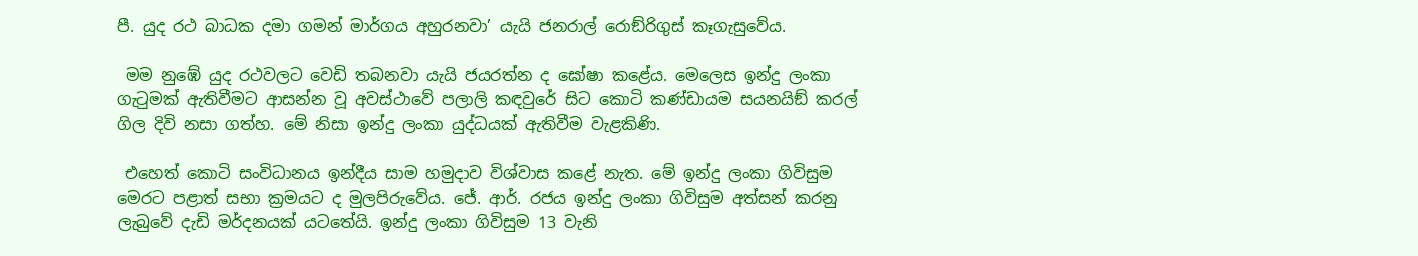පී. යුද රථ බාධක දමා ගමන් මාර්ගය අහුරනවා’ යැයි ජනරාල් රොඞ්රිගුස් කෑගැසුවේය.

 මම නුඹේ යුද රථවලට වෙඩි තබනවා යැයි ජයරත්න ද ඝෝෂා කළේය. මෙලෙස ඉන්දු ලංකා ගැටුමක් ඇතිවීමට ආසන්න වූ අවස්ථාවේ පලාලි කඳවුරේ සිට කොටි කණ්ඩායම සයනයිඞ් කරල් ගිල දිවි නසා ගත්හ. මේ නිසා ඉන්දු ලංකා යුද්ධයක් ඇතිවීම වැළකිණි.

 එහෙත් කොටි සංවිධානය ඉන්දීය සාම හමුදාව විශ්වාස කළේ නැත. මේ ඉන්දු ලංකා ගිවිසුම මෙරට පළාත් සභා ක්‍රමයට ද මුලපිරුවේය. ජේ. ආර්. රජය ඉන්දු ලංකා ගිවිසුම අත්සන් කරනු ලැබුවේ දැඩි මර්දනයක් යටතේයි. ඉන්දු ලංකා ගිවිසුම 13 වැනි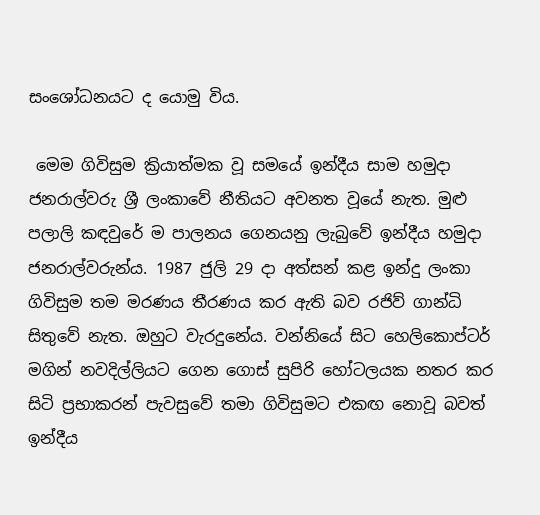සංශෝධනයට ද යොමු විය.

 මෙම ගිවිසුම ක්‍රියාත්මක වූ සමයේ ඉන්දීය සාම හමුදා ජනරාල්වරු ශ්‍රී ලංකාවේ නීතියට අවනත වූයේ නැත. මුළු පලාලි කඳවුරේ ම පාලනය ගෙනයනු ලැබුවේ ඉන්දීය හමුදා ජනරාල්වරුන්ය. 1987 ජුලි 29 දා අත්සන් කළ ඉන්දු ලංකා ගිවිසුම තම මරණය තීරණය කර ඇති බව රජිව් ගාන්ධි සිතුවේ නැත. ඔහුට වැරදුනේය. වන්නියේ සිට හෙලිකොප්ටර් මගින් නවදිල්ලියට ගෙන ගොස් සුපිරි හෝටලයක නතර කර සිටි ප්‍රභාකරන් පැවසුවේ තමා ගිවිසුමට එකඟ නොවූ බවත් ඉන්දීය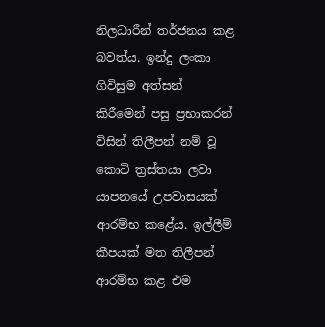නිලධාරීන් තර්ජනය කළ බවත්ය. ඉන්දු ලංකා ගිවිසුම අත්සන් කිරීමෙන් පසු ප්‍රභාකරන් විසින් තිලීපන් නම් වූ කොටි ත්‍රස්තයා ලවා යාපනයේ උපවාසයක් ආරම්භ කළේය. ඉල්ලීම් කීපයක් මත තිලීපන් ආරම්භ කළ එම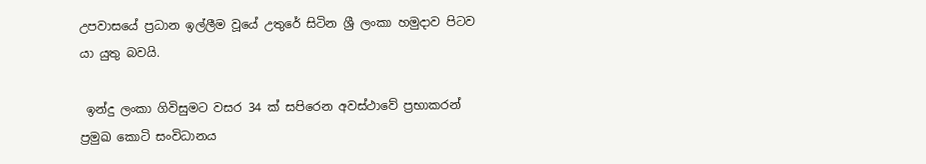උපවාසයේ ප්‍රධාන ඉල්ලීම වූයේ උතුරේ සිටින ශ්‍රී ලංකා හමුදාව පිටව යා යුතු බවයි.

 ඉන්දු ලංකා ගිවිසුමට වසර 34 ක් සපිරෙන අවස්ථාවේ ප්‍රභාකරන් ප්‍රමුඛ කොටි සංවිධානය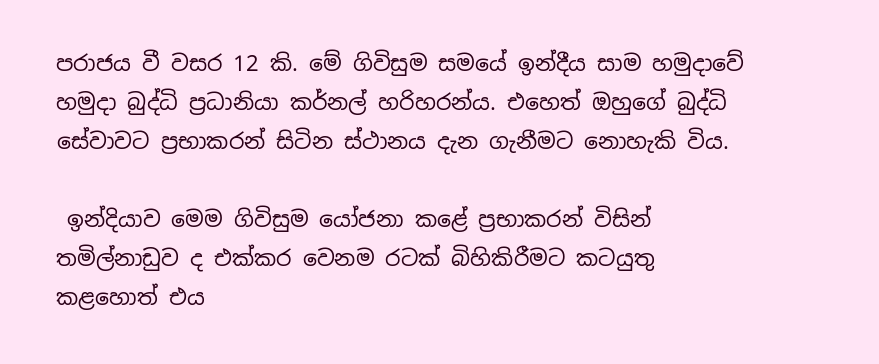පරාජය වී වසර 12 කි. මේ ගිවිසුම සමයේ ඉන්දීය සාම හමුදාවේ හමුදා බුද්ධි ප්‍රධානියා කර්නල් හරිහරන්ය. එහෙත් ඔහුගේ බුද්ධි සේවාවට ප්‍රභාකරන් සිටින ස්ථානය දැන ගැනීමට නොහැකි විය.

 ඉන්දියාව මෙම ගිවිසුම යෝජනා කළේ ප්‍රභාකරන් විසින් තමිල්නාඩුව ද එක්කර වෙනම රටක් බිහිකිරීමට කටයුතු කළහොත් එය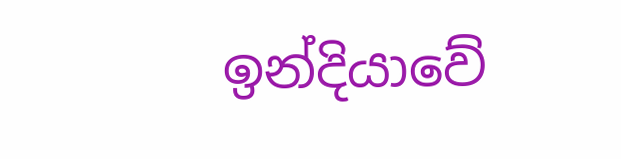ඉන්දියාවේ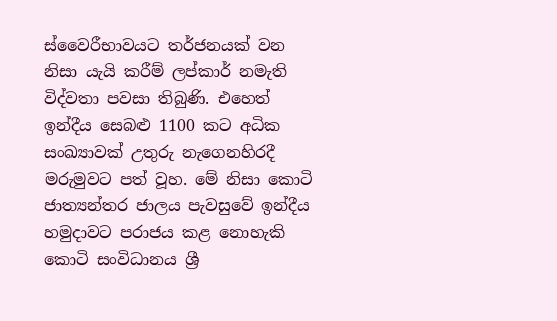ස්වෛරීභාවයට තර්ජනයක් වන නිසා යැයි කරීම් ලප්කාර් නමැති විද්වතා පවසා තිබුණි. එහෙත් ඉන්දීය සෙබළු 1100 කට අධික සංඛ්‍යාවක් උතුරු නැගෙනහිරදී මරුමුවට පත් වූහ. මේ නිසා කොටි ජාත්‍යන්තර ජාලය පැවසුවේ ඉන්දීය හමුදාවට පරාජය කළ නොහැකි කොටි සංවිධානය ශ්‍රී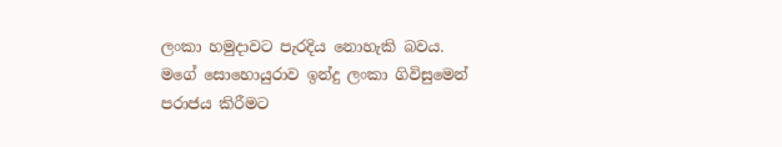ලංකා හමුදාවට පැරදිය නොහැකි බවය. මගේ සොහොයුරාව ඉන්දු ලංකා ගිවිසුමෙන් පරාජය කිරීමට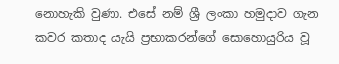නොහැකි වුණා. එසේ නම් ශ්‍රී ලංකා හමුදාව ගැන කවර කතාද යැයි ප්‍රභාකරන්ගේ සොහොයුරිය වූ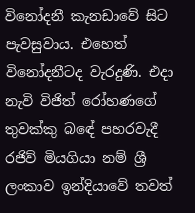විනෝදනී කැනඩාවේ සිට පැවසුවාය. එහෙත් විනෝදනීටද වැරදුණි. එදා නැවි විජිත් රෝහණගේ තුවක්කු බඳේ පහරවැදී රජිව් මියගියා නම් ශ්‍රී ලංකාව ඉන්දියාවේ තවත්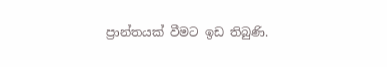ප්‍රාන්තයක් වීමට ඉඩ තිබුණි.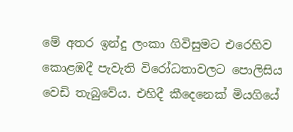මේ අතර ඉන්දු ලංකා ගිවිසුමට එරෙහිව කොළඹදී පැවැති විරෝධතාවලට පොලිසිය වෙඩි තැබුවේය. එහිදී කීදෙනෙක් මියගියේ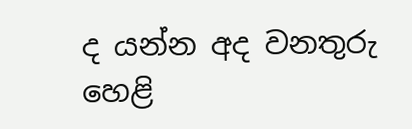ද යන්න අද වනතුරු හෙළි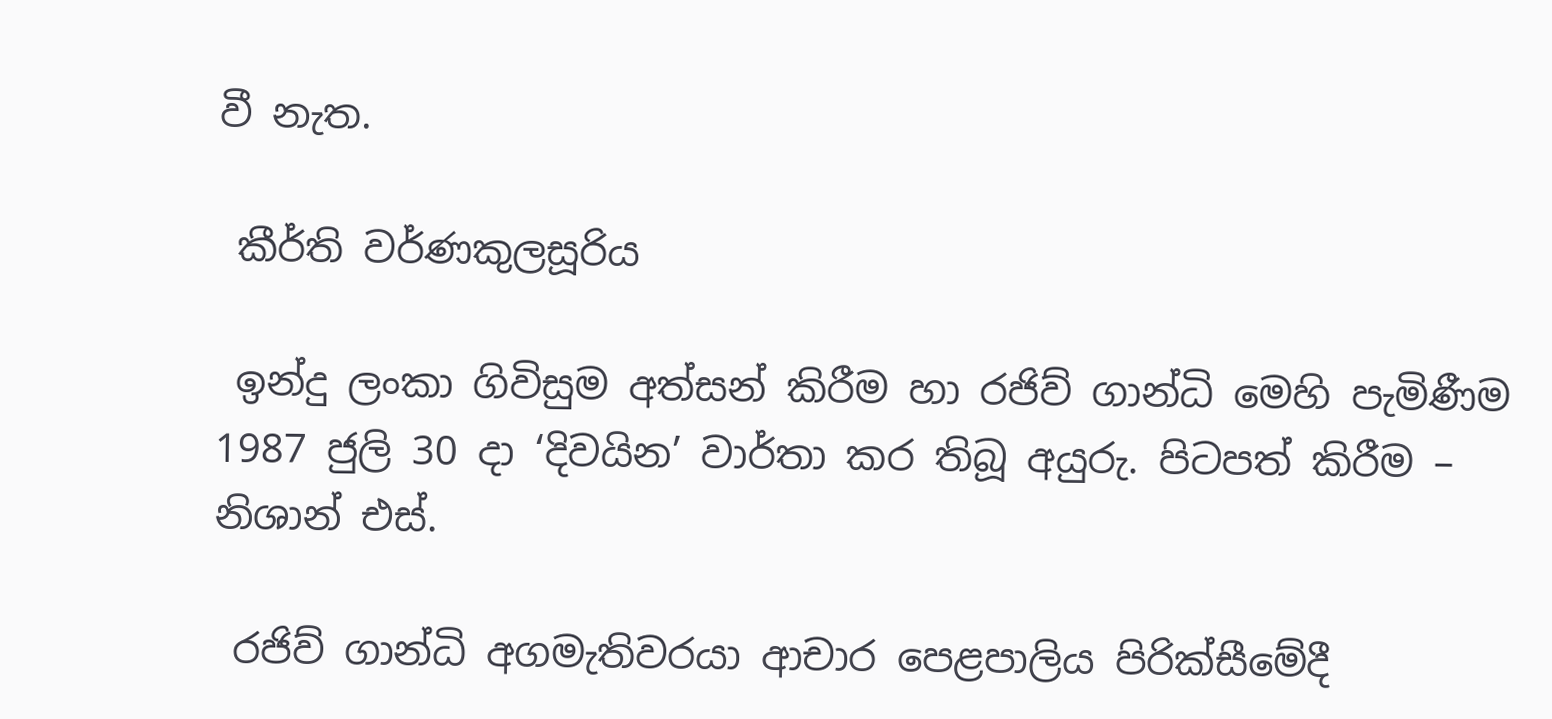වී නැත.

 කීර්ති වර්ණකුලසූරිය

 ඉන්දු ලංකා ගිවිසුම අත්සන් කිරීම හා රජිව් ගාන්ධි මෙහි පැමිණීම 1987 ජුලි 30 දා ‘දිවයින’ වාර්තා කර තිබූ අයුරු. පිටපත් කිරීම – නිශාන් එස්.

 රජිව් ගාන්ධි අගමැතිවරයා ආචාර පෙළපාලිය පිරික්සීමේදී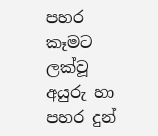පහර කෑමට ලක්වූ අයුරු හා පහර දුන්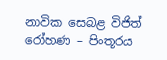නාවික සෙබළ විජිත් රෝහණ – පිංතූරය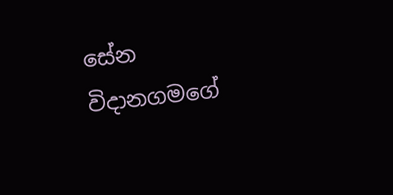සේන විදානගමගේ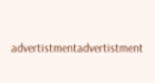advertistmentadvertistment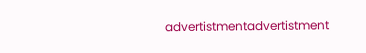advertistmentadvertistment